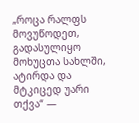„როცა რალფს მოვუწოდეთ, გადასულიყო მოხუცთა სახლში, ატირდა და მტკიცედ უარი თქვა“ —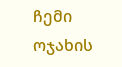ჩემი ოჯახის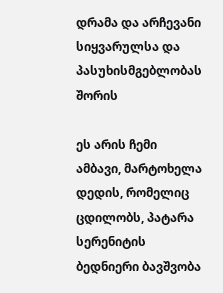დრამა და არჩევანი სიყვარულსა და პასუხისმგებლობას შორის

ეს არის ჩემი ამბავი, მარტოხელა დედის, რომელიც ცდილობს, პატარა სერენიტის ბედნიერი ბავშვობა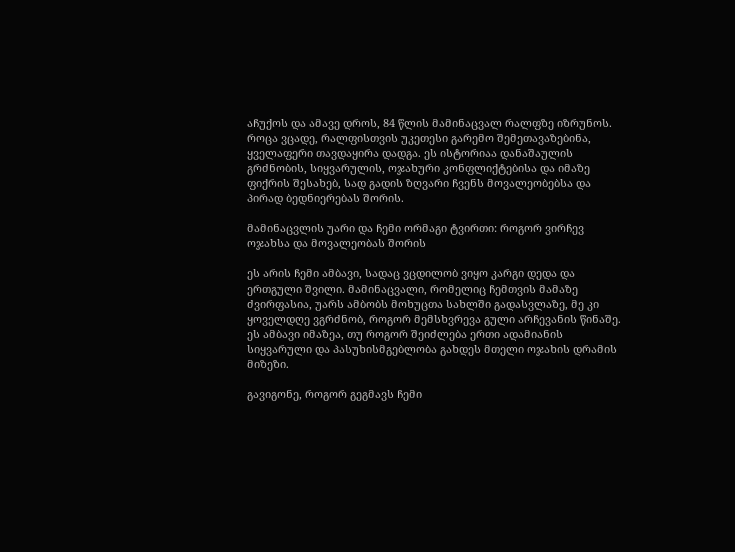აჩუქოს და ამავე დროს, 84 წლის მამინაცვალ რალფზე იზრუნოს. როცა ვცადე, რალფისთვის უკეთესი გარემო შემეთავაზებინა, ყველაფერი თავდაყირა დადგა. ეს ისტორიაა დანაშაულის გრძნობის, სიყვარულის, ოჯახური კონფლიქტებისა და იმაზე ფიქრის შესახებ, სად გადის ზღვარი ჩვენს მოვალეობებსა და პირად ბედნიერებას შორის.

მამინაცვლის უარი და ჩემი ორმაგი ტვირთი: როგორ ვირჩევ ოჯახსა და მოვალეობას შორის

ეს არის ჩემი ამბავი, სადაც ვცდილობ ვიყო კარგი დედა და ერთგული შვილი. მამინაცვალი, რომელიც ჩემთვის მამაზე ძვირფასია, უარს ამბობს მოხუცთა სახლში გადასვლაზე, მე კი ყოველდღე ვგრძნობ, როგორ მემსხვრევა გული არჩევანის წინაშე. ეს ამბავი იმაზეა, თუ როგორ შეიძლება ერთი ადამიანის სიყვარული და პასუხისმგებლობა გახდეს მთელი ოჯახის დრამის მიზეზი.

გავიგონე, როგორ გეგმავს ჩემი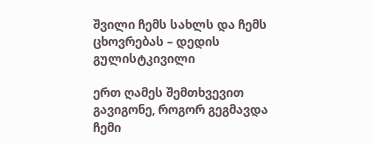შვილი ჩემს სახლს და ჩემს ცხოვრებას – დედის გულისტკივილი

ერთ ღამეს შემთხვევით გავიგონე, როგორ გეგმავდა ჩემი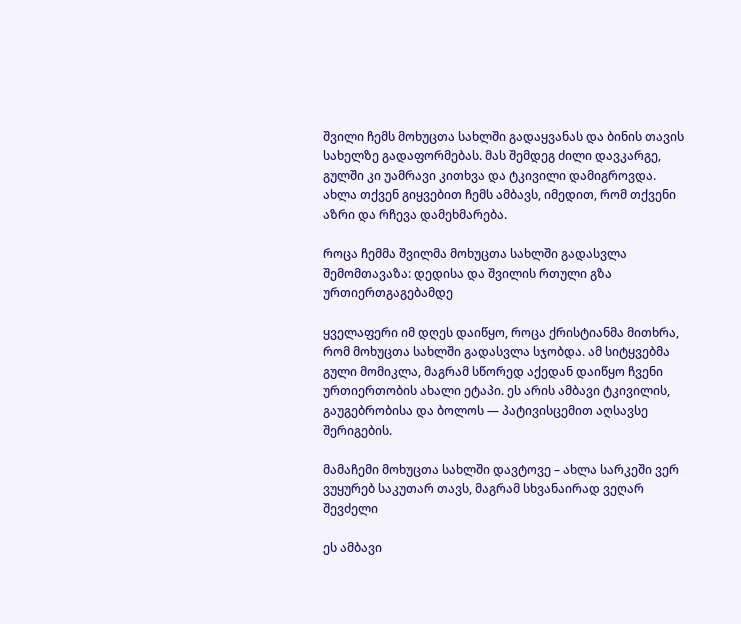შვილი ჩემს მოხუცთა სახლში გადაყვანას და ბინის თავის სახელზე გადაფორმებას. მას შემდეგ ძილი დავკარგე, გულში კი უამრავი კითხვა და ტკივილი დამიგროვდა. ახლა თქვენ გიყვებით ჩემს ამბავს, იმედით, რომ თქვენი აზრი და რჩევა დამეხმარება.

როცა ჩემმა შვილმა მოხუცთა სახლში გადასვლა შემომთავაზა: დედისა და შვილის რთული გზა ურთიერთგაგებამდე

ყველაფერი იმ დღეს დაიწყო, როცა ქრისტიანმა მითხრა, რომ მოხუცთა სახლში გადასვლა სჯობდა. ამ სიტყვებმა გული მომიკლა, მაგრამ სწორედ აქედან დაიწყო ჩვენი ურთიერთობის ახალი ეტაპი. ეს არის ამბავი ტკივილის, გაუგებრობისა და ბოლოს — პატივისცემით აღსავსე შერიგების.

მამაჩემი მოხუცთა სახლში დავტოვე – ახლა სარკეში ვერ ვუყურებ საკუთარ თავს, მაგრამ სხვანაირად ვეღარ შევძელი

ეს ამბავი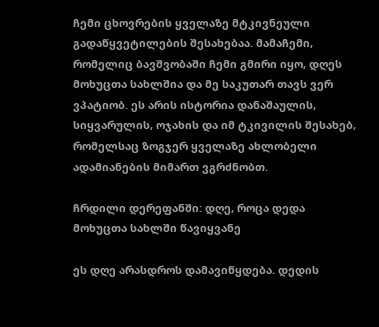ჩემი ცხოვრების ყველაზე მტკივნეული გადაწყვეტილების შესახებაა. მამაჩემი, რომელიც ბავშვობაში ჩემი გმირი იყო, დღეს მოხუცთა სახლშია და მე საკუთარ თავს ვერ ვპატიობ. ეს არის ისტორია დანაშაულის, სიყვარულის, ოჯახის და იმ ტკივილის შესახებ, რომელსაც ზოგჯერ ყველაზე ახლობელი ადამიანების მიმართ ვგრძნობთ.

ჩრდილი დერეფანში: დღე, როცა დედა მოხუცთა სახლში წავიყვანე

ეს დღე არასდროს დამავიწყდება. დედის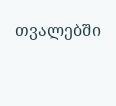თვალებში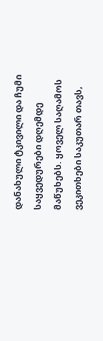დანახული ტკივილი და ჩუმი საყვედურები დღემდე მაწუხებს. ყოველ საღამოს ვეკითხები საკუთარ თავს,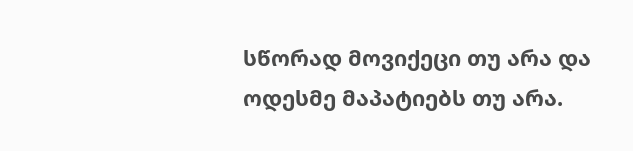სწორად მოვიქეცი თუ არა და ოდესმე მაპატიებს თუ არა.